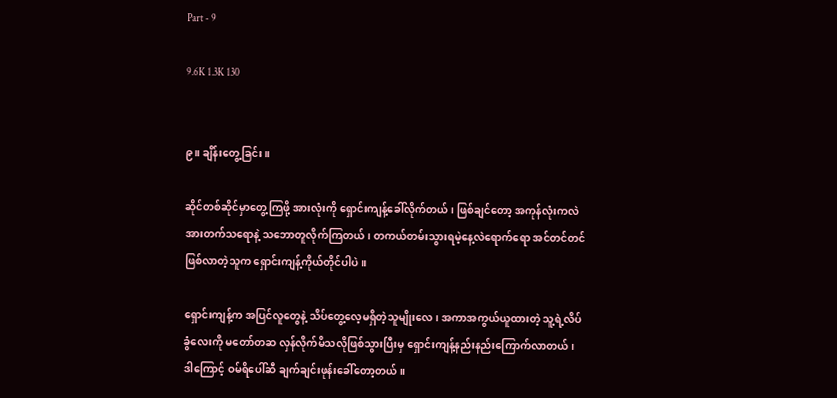Part - 9

9.6K 1.3K 130


၉။ ချိန်းတွေ့ခြင်း။

ဆိုင်တစ်ဆိုင်မှာတွေ့ကြဖို့ အားလုံးကို ရှောင်းကျန့်ခေါ်လိုက်တယ်၊ ဖြစ်ချင်တော့ အကုန်လုံးကလဲ အားတက်သရောနဲ့ သဘောတူလိုက်ကြတယ်၊ တကယ်တမ်းသွားရမဲ့နေ့လဲရောက်ရော အင်တင်တင်ဖြစ်လာတဲ့သူက ရှောင်းကျန့်ကိုယ်တိုင်ပါပဲ။

ရှောင်းကျန့်က အပြင်လူတွေနဲ့ သိပ်တွေ့လေ့မရှိတဲ့သူမျိုးလေ၊ အကာအကွယ်ယူထားတဲ့ သူ့ရဲ့လိပ်ခွံလေးကို မတော်တဆ လှန်လိုက်မိသလိုဖြစ်သွားပြီးမှ ရှောင်းကျန့်နည်းနည်းကြောက်လာတယ်၊ ဒါကြောင့် ဝမ်ရိပေါ်ဆီ ချက်ချင်းဖုန်းခေါ်တော့တယ်။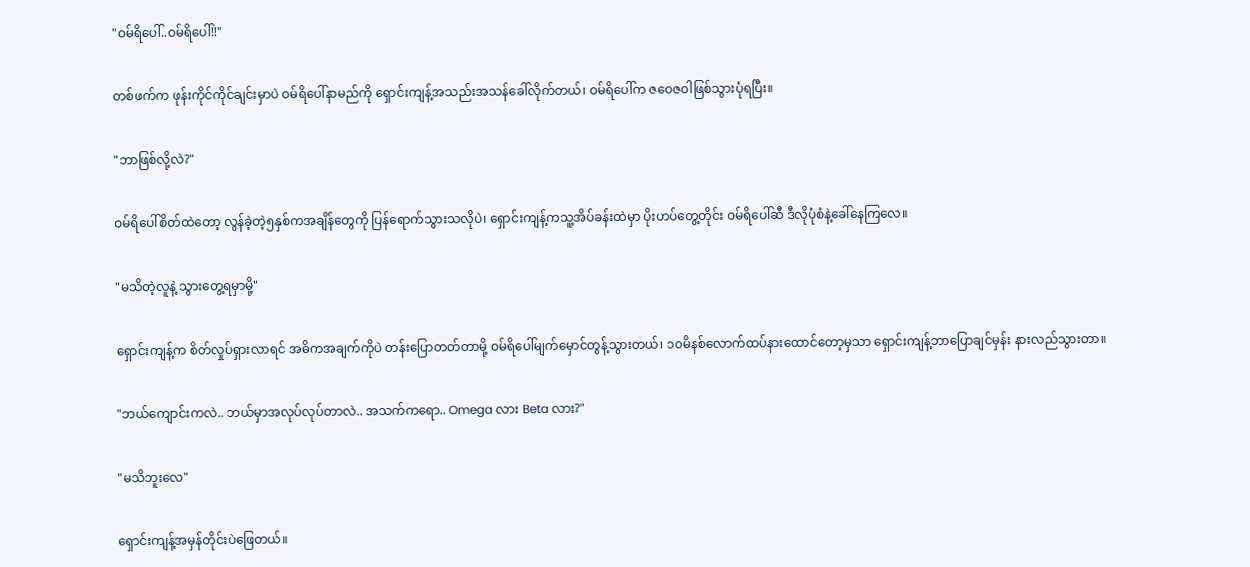"ဝမ်ရိပေါ်..ဝမ်ရိပေါ်!!"

တစ်ဖက်က ဖုန်းကိုင်ကိုင်ချင်းမှာပဲ ဝမ်ရိပေါ်နာမည်ကို ရှောင်းကျန့်အသည်းအသန်ခေါ်လိုက်တယ်၊ ဝမ်ရိပေါ်က ဇဝေဇဝါဖြစ်သွားပုံရပြီး။

"ဘာဖြစ်လို့လဲ?"

ဝမ်ရိပေါ်စိတ်ထဲတော့ လွန်ခဲ့တဲ့၅နှစ်ကအချိန်တွေကို ပြန်ရောက်သွားသလိုပဲ၊ ရှောင်းကျန့်ကသူ့အိပ်ခန်းထဲမှာ ပိုးဟပ်တွေ့တိုင်း ဝမ်ရိပေါ်ဆီ ဒီလိုပုံစံနဲ့ခေါ်နေကြလေ။

"မသိတဲ့လူနဲ့ သွားတွေ့ရမှာမို့"

ရှောင်းကျန့်က စိတ်လှုပ်ရှားလာရင် အဓိကအချက်ကိုပဲ တန်းပြောတတ်တာမို့ ဝမ်ရိပေါ်မျက်မှောင်တွန့်သွားတယ်၊ ၁၀မိနစ်လောက်ထပ်နားထောင်တော့မှသာ ရှောင်းကျန့်ဘာပြောချင်မှန်း နားလည်သွားတာ။

"ဘယ်ကျောင်းကလဲ.. ဘယ်မှာအလုပ်လုပ်တာလဲ.. အသက်ကရော.. Omega လား Beta လား?"

"မသိဘူးလေ"

ရှောင်းကျန့်အမှန်တိုင်းပဲဖြေတယ်။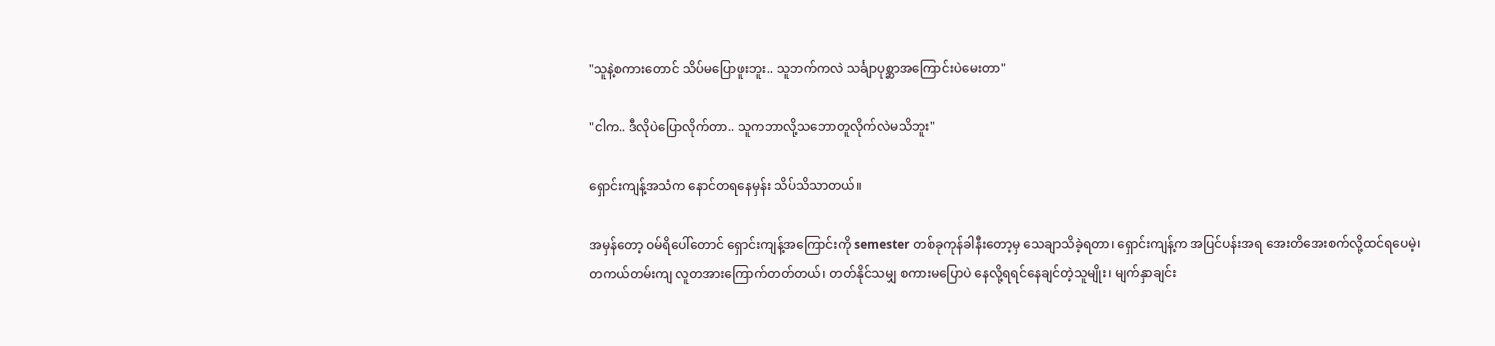"သူနဲ့စကားတောင် သိပ်မပြောဖူးဘူး.. သူဘက်ကလဲ သင်္ချာပုစ္ဆာအကြောင်းပဲမေးတာ"

"ငါက.. ဒီလိုပဲပြောလိုက်တာ.. သူကဘာလို့သဘောတူလိုက်လဲမသိဘူး"

ရှောင်းကျန့်အသံက နောင်တရနေမှန်း သိပ်သိသာတယ်။

အမှန်တော့ ဝမ်ရိပေါ်တောင် ရှောင်းကျန့်အကြောင်းကို semester တစ်ခုကုန်ခါနီးတော့မှ သေချာသိခဲ့ရတာ၊ ရှောင်းကျန့်က အပြင်ပန်းအရ အေးတိအေးစက်လို့ထင်ရပေမဲ့၊ တကယ်တမ်းကျ လူတအားကြောက်တတ်တယ်၊ တတ်နိုင်သမျှ စကားမပြောပဲ နေလို့ရရင်နေချင်တဲ့သူမျိုး၊ မျက်နှာချင်း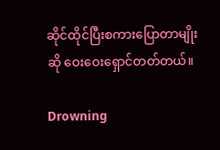ဆိုင်ထိုင်ပြီးစကားပြောတာမျိုးဆို ဝေးဝေးရှောင်တတ်တယ်။

Drowning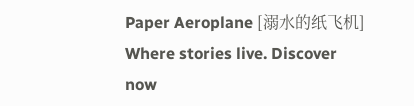Paper Aeroplane [溺水的纸飞机] Where stories live. Discover now